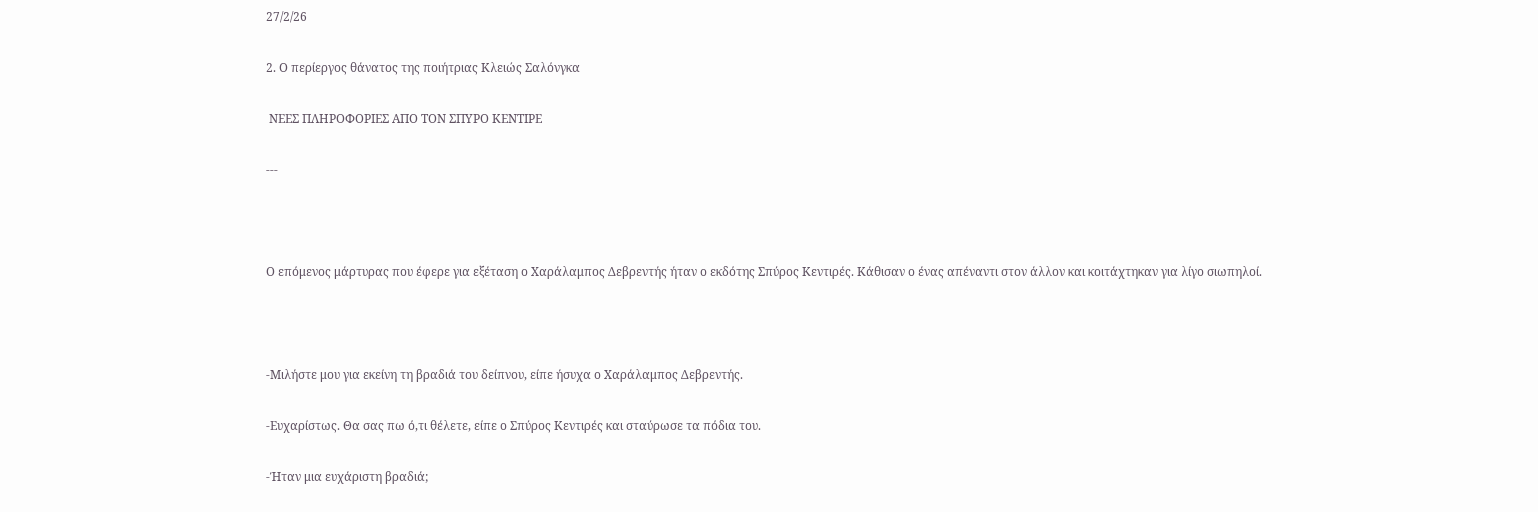27/2/26

2. Ο περίεργος θάνατος της ποιήτριας Κλειώς Σαλόνγκα

 ΝΕΕΣ ΠΛΗΡΟΦΟΡΙΕΣ ΑΠΟ ΤΟΝ ΣΠΥΡΟ ΚΕΝΤΙΡΕ

---



Ο επόμενος μάρτυρας που έφερε για εξέταση ο Χαράλαμπος Δεβρεντής ήταν ο εκδότης Σπύρος Κεντιρές. Κάθισαν ο ένας απέναντι στον άλλον και κοιτάχτηκαν για λίγο σιωπηλοί.



-Μιλήστε μου για εκείνη τη βραδιά του δείπνου, είπε ήσυχα ο Χαράλαμπος Δεβρεντής.

-Ευχαρίστως. Θα σας πω ό,τι θέλετε, είπε ο Σπύρος Κεντιρές και σταύρωσε τα πόδια του.

-Ήταν μια ευχάριστη βραδιά;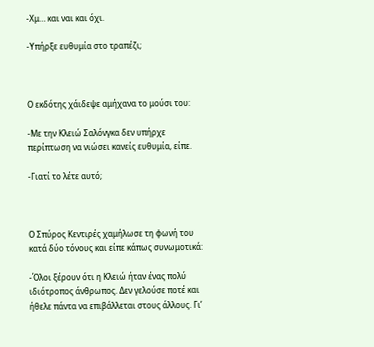-Χμ… και ναι και όχι.

-Υπήρξε ευθυμία στο τραπέζι;



Ο εκδότης χάιδεψε αμήχανα το μούσι του:

-Με την Κλειώ Σαλόνγκα δεν υπήρχε περίπτωση να νιώσει κανείς ευθυμία, είπε.

-Γιατί το λέτε αυτό;



Ο Σπύρος Κεντιρές χαμήλωσε τη φωνή του κατά δύο τόνους και είπε κάπως συνωμοτικά:

-Όλοι ξέρουν ότι η Κλειώ ήταν ένας πολύ ιδιότροπος άνθρωπος. Δεν γελούσε ποτέ και ήθελε πάντα να επιβάλλεται στους άλλους. Γι’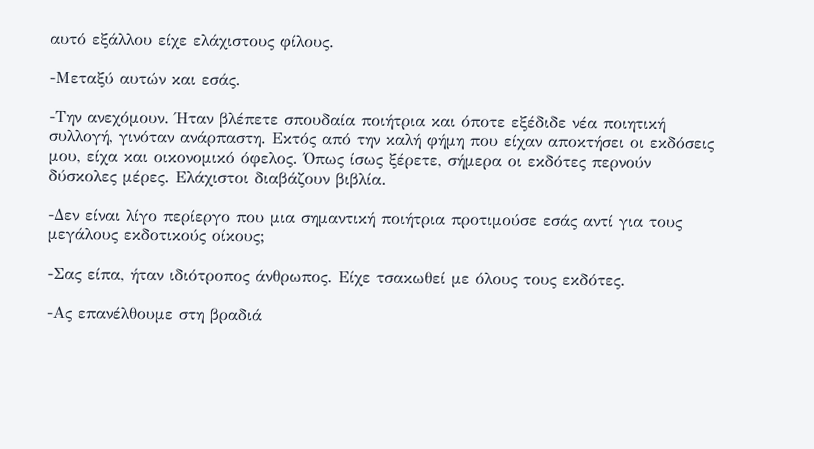αυτό εξάλλου είχε ελάχιστους φίλους.

-Μεταξύ αυτών και εσάς.

-Την ανεχόμουν. Ήταν βλέπετε σπουδαία ποιήτρια και όποτε εξέδιδε νέα ποιητική συλλογή, γινόταν ανάρπαστη. Εκτός από την καλή φήμη που είχαν αποκτήσει οι εκδόσεις μου, είχα και οικονομικό όφελος. Όπως ίσως ξέρετε, σήμερα οι εκδότες περνούν δύσκολες μέρες. Ελάχιστοι διαβάζουν βιβλία.

-Δεν είναι λίγο περίεργο που μια σημαντική ποιήτρια προτιμούσε εσάς αντί για τους μεγάλους εκδοτικούς οίκους;

-Σας είπα, ήταν ιδιότροπος άνθρωπος. Είχε τσακωθεί με όλους τους εκδότες.

-Ας επανέλθουμε στη βραδιά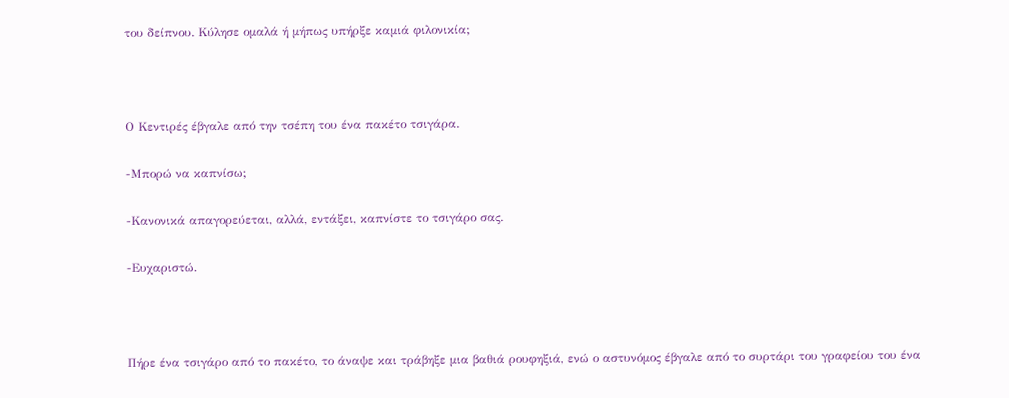του δείπνου. Κύλησε ομαλά ή μήπως υπήρξε καμιά φιλονικία;



Ο Κεντιρές έβγαλε από την τσέπη του ένα πακέτο τσιγάρα.

-Μπορώ να καπνίσω;

-Κανονικά απαγορεύεται, αλλά, εντάξει, καπνίστε το τσιγάρο σας.

-Ευχαριστώ.



Πήρε ένα τσιγάρο από το πακέτο, το άναψε και τράβηξε μια βαθιά ρουφηξιά, ενώ ο αστυνόμος έβγαλε από το συρτάρι του γραφείου του ένα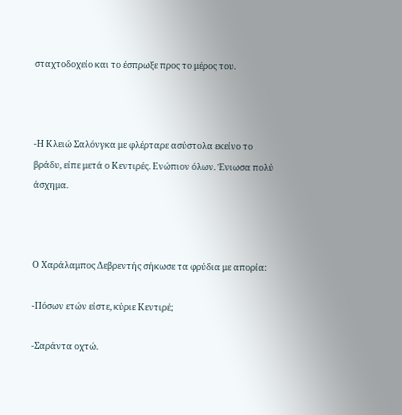σταχτοδοχείο και το έσπρωξε προς το μέρος του.



-Η Κλειώ Σαλόνγκα με φλέρταρε ασύστολα εκείνο το βράδυ, είπε μετά ο Κεντιρές. Ενώπιον όλων. Ένιωσα πολύ άσχημα.



Ο Χαράλαμπος Δεβρεντής σήκωσε τα φρύδια με απορία:

-Πόσων ετών είστε, κύριε Κεντιρέ;

-Σαράντα οχτώ.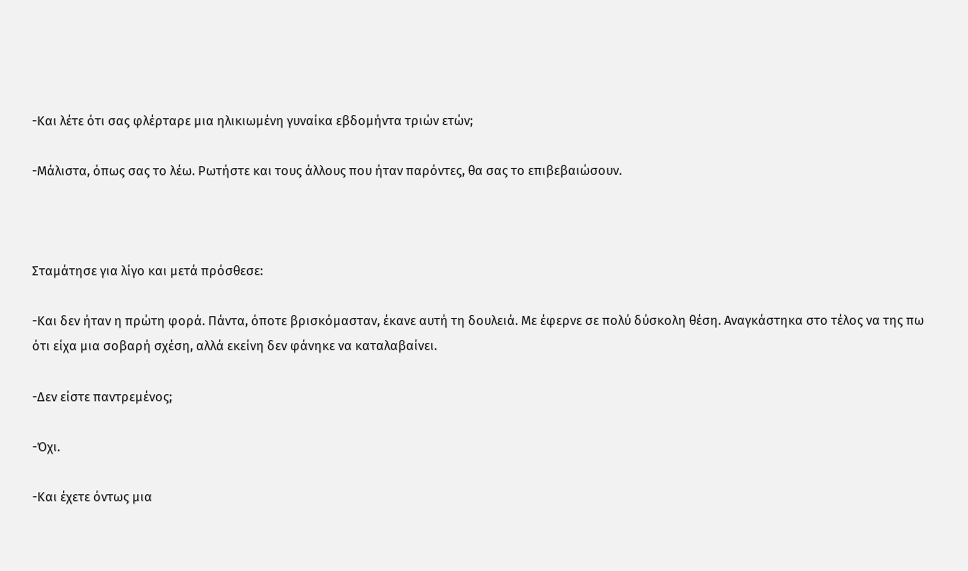-Και λέτε ότι σας φλέρταρε μια ηλικιωμένη γυναίκα εβδομήντα τριών ετών;

-Μάλιστα, όπως σας το λέω. Ρωτήστε και τους άλλους που ήταν παρόντες, θα σας το επιβεβαιώσουν.



Σταμάτησε για λίγο και μετά πρόσθεσε:

-Και δεν ήταν η πρώτη φορά. Πάντα, όποτε βρισκόμασταν, έκανε αυτή τη δουλειά. Με έφερνε σε πολύ δύσκολη θέση. Αναγκάστηκα στο τέλος να της πω ότι είχα μια σοβαρή σχέση, αλλά εκείνη δεν φάνηκε να καταλαβαίνει.

-Δεν είστε παντρεμένος;

-Όχι.

-Και έχετε όντως μια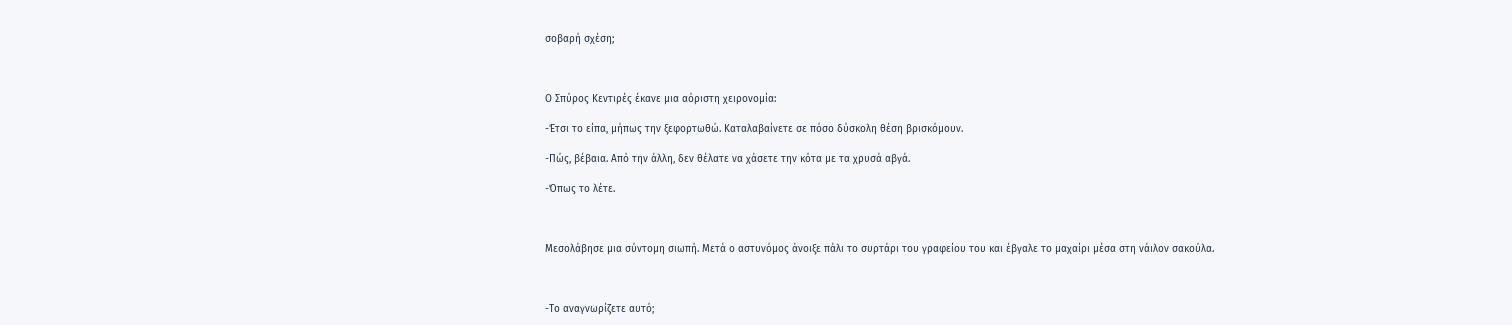σοβαρή σχέση;



Ο Σπύρος Κεντιρές έκανε μια αόριστη χειρονομία:

-Έτσι το είπα, μήπως την ξεφορτωθώ. Καταλαβαίνετε σε πόσο δύσκολη θέση βρισκόμουν.

-Πώς, βέβαια. Από την άλλη, δεν θέλατε να χάσετε την κότα με τα χρυσά αβγά.

-Όπως το λέτε.



Μεσολάβησε μια σύντομη σιωπή. Μετά ο αστυνόμος άνοιξε πάλι το συρτάρι του γραφείου του και έβγαλε το μαχαίρι μέσα στη νάιλον σακούλα.



-Το αναγνωρίζετε αυτό;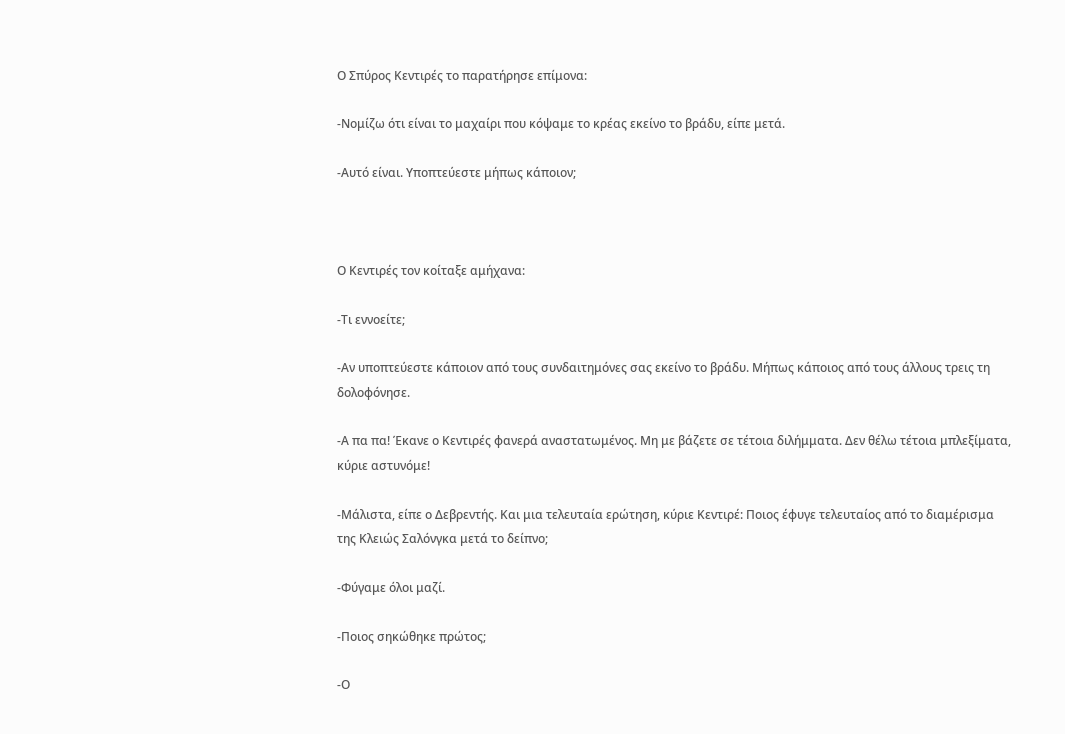Ο Σπύρος Κεντιρές το παρατήρησε επίμονα:

-Νομίζω ότι είναι το μαχαίρι που κόψαμε το κρέας εκείνο το βράδυ, είπε μετά.

-Αυτό είναι. Υποπτεύεστε μήπως κάποιον;



Ο Κεντιρές τον κοίταξε αμήχανα:

-Τι εννοείτε;

-Αν υποπτεύεστε κάποιον από τους συνδαιτημόνες σας εκείνο το βράδυ. Μήπως κάποιος από τους άλλους τρεις τη δολοφόνησε.

-Α πα πα! Έκανε ο Κεντιρές φανερά αναστατωμένος. Μη με βάζετε σε τέτοια διλήμματα. Δεν θέλω τέτοια μπλεξίματα, κύριε αστυνόμε!

-Μάλιστα, είπε ο Δεβρεντής. Και μια τελευταία ερώτηση, κύριε Κεντιρέ: Ποιος έφυγε τελευταίος από το διαμέρισμα της Κλειώς Σαλόνγκα μετά το δείπνο;

-Φύγαμε όλοι μαζί.

-Ποιος σηκώθηκε πρώτος;

-Ο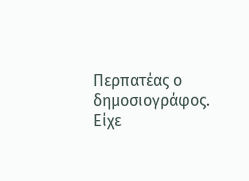Περπατέας ο δημοσιογράφος. Είχε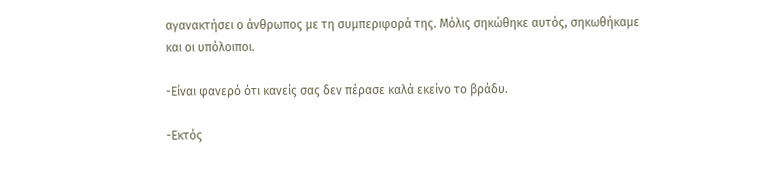αγανακτήσει ο άνθρωπος με τη συμπεριφορά της. Μόλις σηκώθηκε αυτός, σηκωθήκαμε και οι υπόλοιποι.

-Είναι φανερό ότι κανείς σας δεν πέρασε καλά εκείνο το βράδυ.

-Εκτός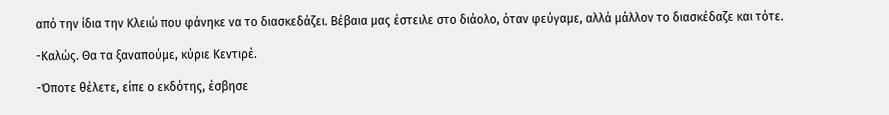από την ίδια την Κλειώ που φάνηκε να το διασκεδάζει. Βέβαια μας έστειλε στο διάολο, όταν φεύγαμε, αλλά μάλλον το διασκέδαζε και τότε.

-Καλώς. Θα τα ξαναπούμε, κύριε Κεντιρέ.

-Όποτε θέλετε, είπε ο εκδότης, έσβησε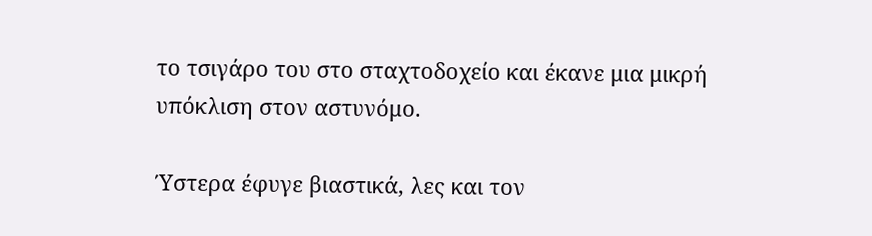το τσιγάρο του στο σταχτοδοχείο και έκανε μια μικρή υπόκλιση στον αστυνόμο.

Ύστερα έφυγε βιαστικά, λες και τον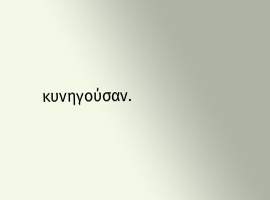κυνηγούσαν.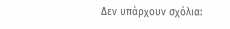Δεν υπάρχουν σχόλια: